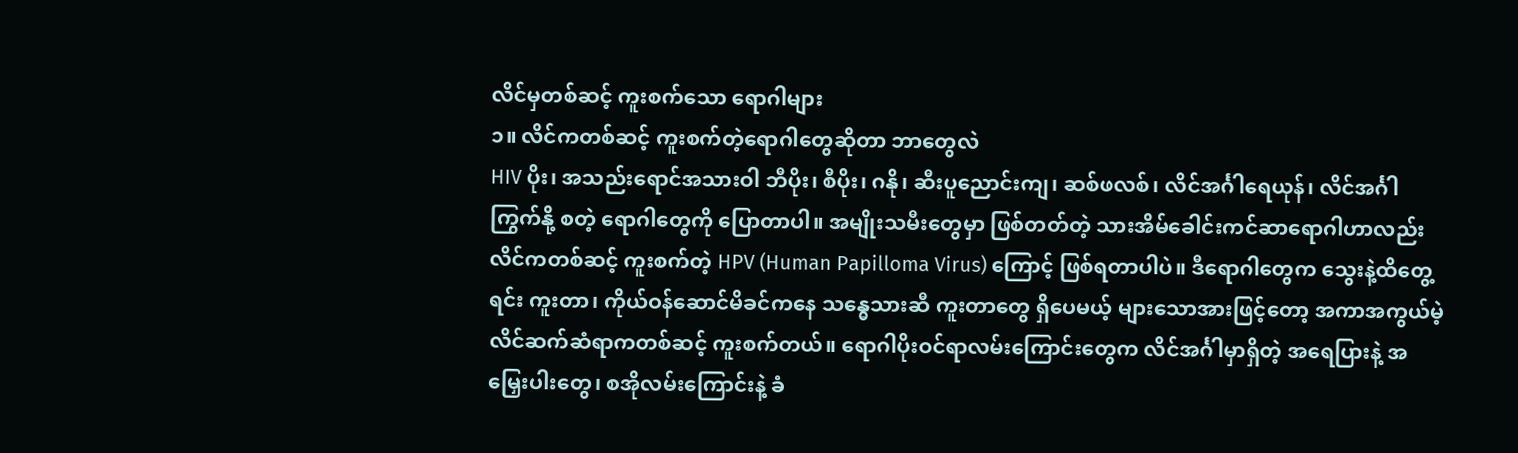လိင်မှတစ်ဆင့် ကူးစက်သော ရောဂါများ
၁။ လိင်ကတစ်ဆင့် ကူးစက်တဲ့ရောဂါတွေဆိုတာ ဘာတွေလဲ
HIV ပိုး၊ အသည်းရောင်အသားဝါ ဘီပိုး၊ စီပိုး၊ ဂနို၊ ဆီးပူညောင်းကျ၊ ဆစ်ဖလစ်၊ လိင်အင်္ဂါရေယုန်၊ လိင်အင်္ဂါကြွက်နို့ စတဲ့ ရောဂါတွေကို ပြောတာပါ။ အမျိုးသမီးတွေမှာ ဖြစ်တတ်တဲ့ သားအိမ်ခေါင်းကင်ဆာရောဂါဟာလည်း လိင်ကတစ်ဆင့် ကူးစက်တဲ့ HPV (Human Papilloma Virus) ကြောင့် ဖြစ်ရတာပါပဲ။ ဒီရောဂါတွေက သွေးနဲ့ထိတွေ့ရင်း ကူးတာ၊ ကိုယ်ဝန်ဆောင်မိခင်ကနေ သန္ဓေသားဆီ ကူးတာတွေ ရှိပေမယ့် များသောအားဖြင့်တော့ အကာအကွယ်မဲ့ လိင်ဆက်ဆံရာကတစ်ဆင့် ကူးစက်တယ်။ ရောဂါပိုးဝင်ရာလမ်းကြောင်းတွေက လိင်အင်္ဂါမှာရှိတဲ့ အရေပြားနဲ့ အမြှေးပါးတွေ၊ စအိုလမ်းကြောင်းနဲ့ ခံ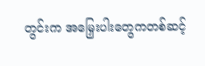တွင်းက အမြှေးပါးတွေကတစ်ဆင့်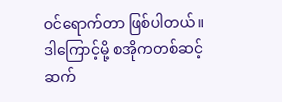ဝင်ရောက်တာ ဖြစ်ပါတယ်။ ဒါကြောင့်မို့ စအိုကတစ်ဆင့် ဆက်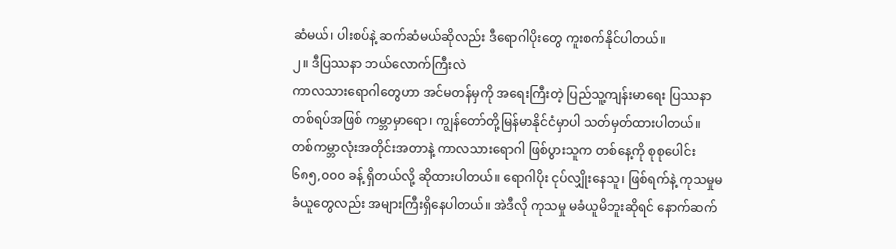ဆံမယ်၊ ပါးစပ်နဲ့ ဆက်ဆံမယ်ဆိုလည်း ဒီရောဂါပိုးတွေ ကူးစက်နိုင်ပါတယ်။
၂။ ဒီပြဿနာ ဘယ်လောက်ကြီးလဲ
ကာလသားရောဂါတွေဟာ အင်မတန်မှကို အရေးကြီးတဲ့ ပြည်သူ့ကျန်းမာရေး ပြဿနာတစ်ရပ်အဖြစ် ကမ္ဘာမှာရော၊ ကျွန်တော်တို့မြန်မာနိုင်ငံမှာပါ သတ်မှတ်ထားပါတယ်။ တစ်ကမ္ဘာလုံးအတိုင်းအတာနဲ့ ကာလသားရောဂါ ဖြစ်ပွားသူက တစ်နေ့ကို စုစုပေါင်း ၆၈၅,၀၀၀ ခန့် ရှိတယ်လို့ ဆိုထားပါတယ်။ ရောဂါပိုး ငုပ်လျှိုးနေသူ၊ ဖြစ်ရက်နဲ့ ကုသမှုမခံယူတွေလည်း အများကြီးရှိနေပါတယ်။ အဲဒီလို ကုသမှု မခံယူမိဘူးဆိုရင် နောက်ဆက်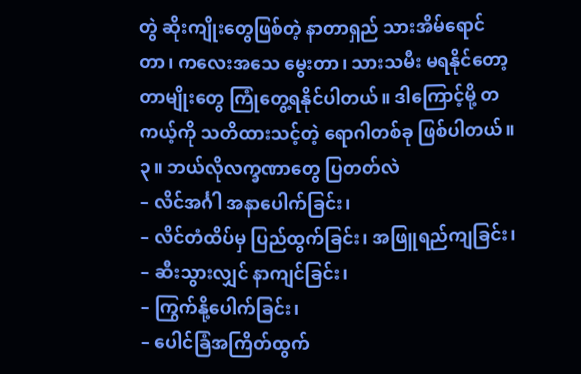တွဲ ဆိုးကျိုးတွေဖြစ်တဲ့ နာတာရှည် သားအိမ်ရောင်တာ၊ ကလေးအသေ မွေးတာ၊ သားသမီး မရနိုင်တော့တာမျိုးတွေ ကြုံတွေ့ရနိုင်ပါတယ်။ ဒါကြောင့်မို့ တကယ့်ကို သတိထားသင့်တဲ့ ရောဂါတစ်ခု ဖြစ်ပါတယ်။
၃။ ဘယ်လိုလက္ခဏာတွေ ပြတတ်လဲ
– လိင်အင်္ဂါ အနာပေါက်ခြင်း၊
– လိင်တံထိပ်မှ ပြည်ထွက်ခြင်း၊ အဖြူရည်ကျခြင်း၊
– ဆီးသွားလျှင် နာကျင်ခြင်း၊
– ကြွက်နို့ပေါက်ခြင်း၊
– ပေါင်ခြံအကြိတ်ထွက်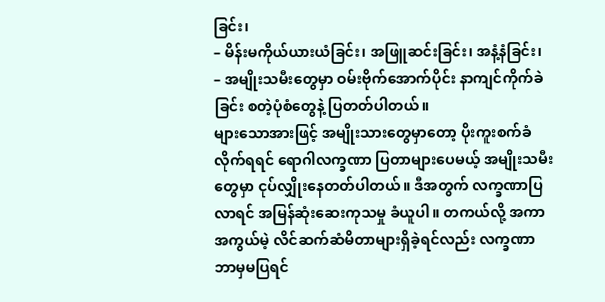ခြင်း၊
– မိန်းမကိုယ်ယားယံခြင်း၊ အဖြူဆင်းခြင်း၊ အနံ့နံခြင်း၊
– အမျိုးသမီးတွေမှာ ဝမ်းဗိုက်အောက်ပိုင်း နာကျင်ကိုက်ခဲခြင်း စတဲ့ပုံစံတွေနဲ့ ပြတတ်ပါတယ်။
များသောအားဖြင့် အမျိုးသားတွေမှာတော့ ပိုးကူးစက်ခံလိုက်ရရင် ရောဂါလက္ခဏာ ပြတာများပေမယ့် အမျိုးသမီးတွေမှာ ငုပ်လျှိုးနေတတ်ပါတယ်။ ဒီအတွက် လက္ခဏာပြလာရင် အမြန်ဆုံးဆေးကုသမှု ခံယူပါ။ တကယ်လို့ အကာအကွယ်မဲ့ လိင်ဆက်ဆံမိတာများရှိခဲ့ရင်လည်း လက္ခဏာ ဘာမှမပြရင်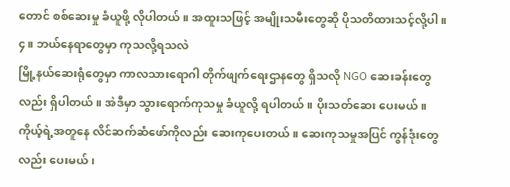တောင် စစ်ဆေးမှု ခံယူဖို့ လိုပါတယ်။ အထူးသဖြင့် အမျိုးသမီးတွေဆို ပိုသတိထားသင့်လို့ပါ။
၄။ ဘယ်နေရာတွေမှာ ကုသလို့ရသလဲ
မြို့နယ်ဆေးရုံတွေမှာ ကာလသားရောဂါ တိုက်ဖျက်ရေးဌာနတွေ ရှိသလို NGO ဆေးခန်းတွေလည်း ရှိပါတယ်။ အဲဒီမှာ သွားရောက်ကုသမှု ခံယူလို့ ရပါတယ်။ ပိုးသတ်ဆေး ပေးမယ်။ ကိုယ့်ရဲ့အတူနေ လိင်ဆက်ဆံဖော်ကိုလည်း ဆေးကုပေးတယ်။ ဆေးကုသမှုအပြင် ကွန်ဒုံးတွေလည်း ပေးမယ်၊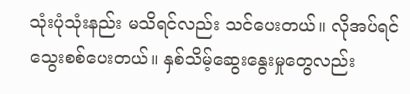သုံးပုံသုံးနည်း မသိရင်လည်း သင်ပေးတယ်။ လိုအပ်ရင် သွေးစစ်ပေးတယ်။ နှစ်သိမ့်ဆွေးနွေးမှုတွေလည်း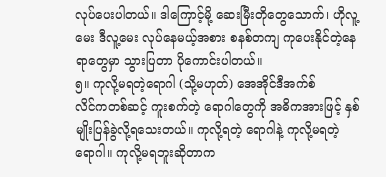လုပ်ပေးပါတယ်။ ဒါကြောင့်မို့ ဆေးမြီးတိုတွေသောက်၊ ဟိုလူ့မေး ဒီလူ့မေး လုပ်နေမယ့်အစား စနစ်တကျ ကုပေးနိုင်တဲ့နေရာတွေမှာ သွားပြတာ ပိုကောင်းပါတယ်။
၅။ ကုလို့မရတဲ့ရောဂါ (သို့မဟုတ်) အေအိုင်ဒီအက်စ်
လိင်ကတစ်ဆင့် ကူးစက်တဲ့ ရောဂါတွေကို အဓိကအားဖြင့် နှစ်မျိုးပြန်ခွဲလို့ရသေးတယ်။ ကုလို့ရတဲ့ ရောဂါနဲ့ ကုလို့မရတဲ့ ရောဂါ။ ကုလို့မရဘူးဆိုတာက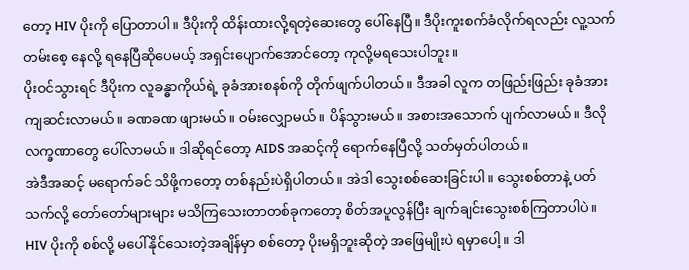တော့ HIV ပိုးကို ပြောတာပါ။ ဒီပိုးကို ထိန်းထားလို့ရတဲ့ဆေးတွေ ပေါ်နေပြီ။ ဒီပိုးကူးစက်ခံလိုက်ရလည်း လူ့သက်တမ်းစေ့ နေလို့ ရနေပြီဆိုပေမယ့် အရှင်းပျောက်အောင်တော့ ကုလို့မရသေးပါဘူး။
ပိုးဝင်သွားရင် ဒီပိုးက လူခန္ဓာကိုယ်ရဲ့ ခုခံအားစနစ်ကို တိုက်ဖျက်ပါတယ်။ ဒီအခါ လူက တဖြည်းဖြည်း ခုခံအား ကျဆင်းလာမယ်။ ခဏခဏ ဖျားမယ်။ ဝမ်းလျှောမယ်။ ပိန်သွားမယ်။ အစားအသောက် ပျက်လာမယ်။ ဒီလိုလက္ခဏာတွေ ပေါ်လာမယ်။ ဒါဆိုရင်တော့ AIDS အဆင့်ကို ရောက်နေပြီလို့ သတ်မှတ်ပါတယ်။
အဲဒီအဆင့် မရောက်ခင် သိဖို့ကတော့ တစ်နည်းပဲရှိပါတယ်။ အဲဒါ သွေးစစ်ဆေးခြင်းပါ။ သွေးစစ်တာနဲ့ ပတ်သက်လို့ တော်တော်များများ မသိကြသေးတာတစ်ခုကတော့ စိတ်အပူလွန်ပြီး ချက်ချင်းသွေးစစ်ကြတာပါပဲ။ HIV ပိုးကို စစ်လို့ မပေါ်နိုင်သေးတဲ့အချိန်မှာ စစ်တော့ ပိုးမရှိဘူးဆိုတဲ့ အဖြေမျိုးပဲ ရမှာပေါ့။ ဒါ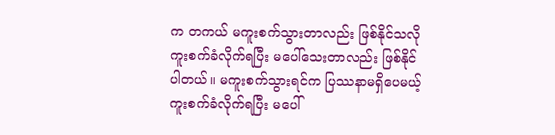က တကယ် မကူးစက်သွားတာလည်း ဖြစ်နိုင်သလို ကူးစက်ခံလိုက်ရပြီး မပေါ်သေးတာလည်း ဖြစ်နိုင်ပါတယ်။ မကူးစက်သွားရင်က ပြဿနာမရှိပေမယ့် ကူးစက်ခံလိုက်ရပြီး မပေါ်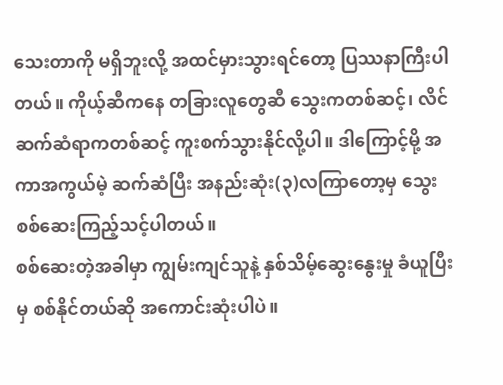သေးတာကို မရှိဘူးလို့ အထင်မှားသွားရင်တော့ ပြဿနာကြီးပါတယ်။ ကိုယ့်ဆီကနေ တခြားလူတွေဆီ သွေးကတစ်ဆင့်၊ လိင်ဆက်ဆံရာကတစ်ဆင့် ကူးစက်သွားနိုင်လို့ပါ။ ဒါကြောင့်မို့ အကာအကွယ်မဲ့ ဆက်ဆံပြီး အနည်းဆုံး(၃)လကြာတော့မှ သွေးစစ်ဆေးကြည့်သင့်ပါတယ်။
စစ်ဆေးတဲ့အခါမှာ ကျွမ်းကျင်သူနဲ့ နှစ်သိမ့်ဆွေးနွေးမှု ခံယူပြီးမှ စစ်နိုင်တယ်ဆို အကောင်းဆုံးပါပဲ။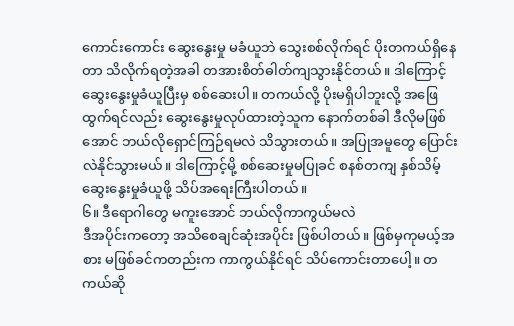ကောင်းကောင်း ဆွေးနွေးမှု မခံယူဘဲ သွေးစစ်လိုက်ရင် ပိုးတကယ်ရှိနေတာ သိလိုက်ရတဲ့အခါ တအားစိတ်ဓါတ်ကျသွားနိုင်တယ်။ ဒါကြောင့် ဆွေးနွေးမှုခံယူပြီးမှ စစ်ဆေးပါ။ တကယ်လို့ ပိုးမရှိပါဘူးလို့ အဖြေထွက်ရင်လည်း ဆွေးနွေးမှုလုပ်ထားတဲ့သူက နောက်တစ်ခါ ဒီလိုမဖြစ်အောင် ဘယ်လိုရှောင်ကြဉ်ရမလဲ သိသွားတယ်။ အပြုအမူတွေ ပြောင်းလဲနိုင်သွားမယ်။ ဒါကြောင့်မို့ စစ်ဆေးမှုမပြုခင် စနစ်တကျ နှစ်သိမ့်ဆွေးနွေးမှုခံယူဖို့ သိပ်အရေးကြီးပါတယ်။
၆။ ဒီရောဂါတွေ မကူးအောင် ဘယ်လိုကာကွယ်မလဲ
ဒီအပိုင်းကတော့ အသိစေချင်ဆုံးအပိုင်း ဖြစ်ပါတယ်။ ဖြစ်မှကုမယ့်အစား မဖြစ်ခင်ကတည်းက ကာကွယ်နိုင်ရင် သိပ်ကောင်းတာပေါ့။ တကယ်ဆို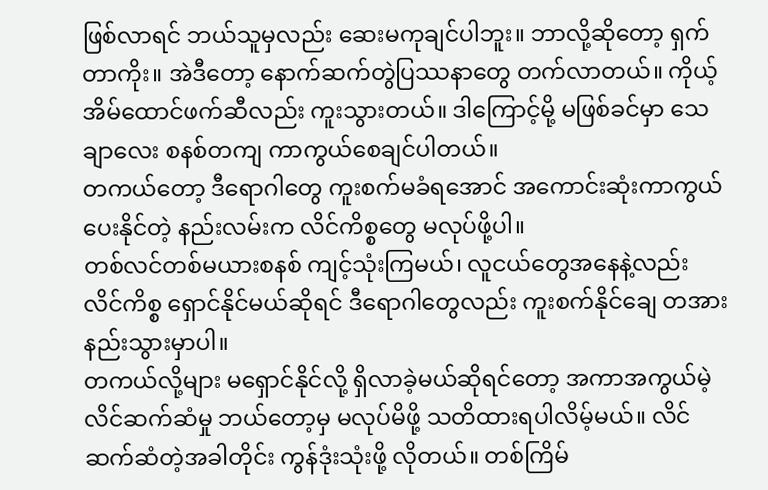ဖြစ်လာရင် ဘယ်သူမှလည်း ဆေးမကုချင်ပါဘူး။ ဘာလို့ဆိုတော့ ရှက်တာကိုး။ အဲဒီတော့ နောက်ဆက်တွဲပြဿနာတွေ တက်လာတယ်။ ကိုယ့်အိမ်ထောင်ဖက်ဆီလည်း ကူးသွားတယ်။ ဒါကြောင့်မို့ မဖြစ်ခင်မှာ သေချာလေး စနစ်တကျ ကာကွယ်စေချင်ပါတယ်။
တကယ်တော့ ဒီရောဂါတွေ ကူးစက်မခံရအောင် အကောင်းဆုံးကာကွယ်ပေးနိုင်တဲ့ နည်းလမ်းက လိင်ကိစ္စတွေ မလုပ်ဖို့ပါ။
တစ်လင်တစ်မယားစနစ် ကျင့်သုံးကြမယ်၊ လူငယ်တွေအနေနဲ့လည်း လိင်ကိစ္စ ရှောင်နိုင်မယ်ဆိုရင် ဒီရောဂါတွေလည်း ကူးစက်နိုင်ချေ တအားနည်းသွားမှာပါ။
တကယ်လို့များ မရှောင်နိုင်လို့ ရှိလာခဲ့မယ်ဆိုရင်တော့ အကာအကွယ်မဲ့ လိင်ဆက်ဆံမှု ဘယ်တော့မှ မလုပ်မိဖို့ သတိထားရပါလိမ့်မယ်။ လိင်ဆက်ဆံတဲ့အခါတိုင်း ကွန်ဒုံးသုံးဖို့ လိုတယ်။ တစ်ကြိမ်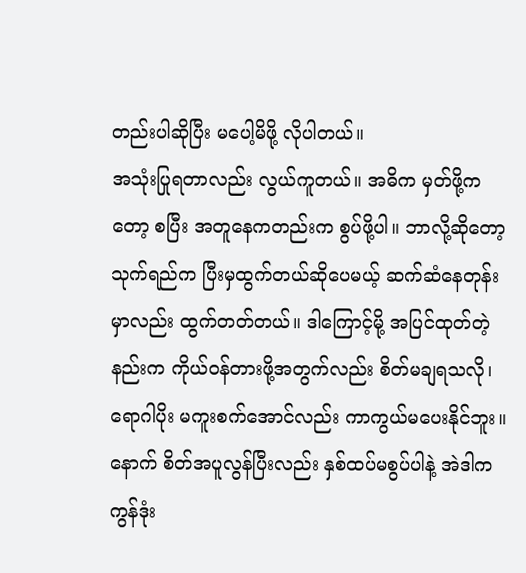တည်းပါဆိုပြီး မပေါ့မိဖို့ လိုပါတယ်။
အသုံးပြုရတာလည်း လွယ်ကူတယ်။ အဓိက မှတ်ဖို့ကတော့ စပြီး အတူနေကတည်းက စွပ်ဖို့ပါ။ ဘာလို့ဆိုတော့ သုက်ရည်က ပြီးမှထွက်တယ်ဆိုပေမယ့် ဆက်ဆံနေတုန်းမှာလည်း ထွက်တတ်တယ်။ ဒါကြောင့်မို့ အပြင်ထုတ်တဲ့နည်းက ကိုယ်ဝန်တားဖို့အတွက်လည်း စိတ်မချရသလို၊ ရောဂါပိုး မကူးစက်အောင်လည်း ကာကွယ်မပေးနိုင်ဘူး။
နောက် စိတ်အပူလွန်ပြီးလည်း နှစ်ထပ်မစွပ်ပါနဲ့ အဲဒါက ကွန်ဒုံး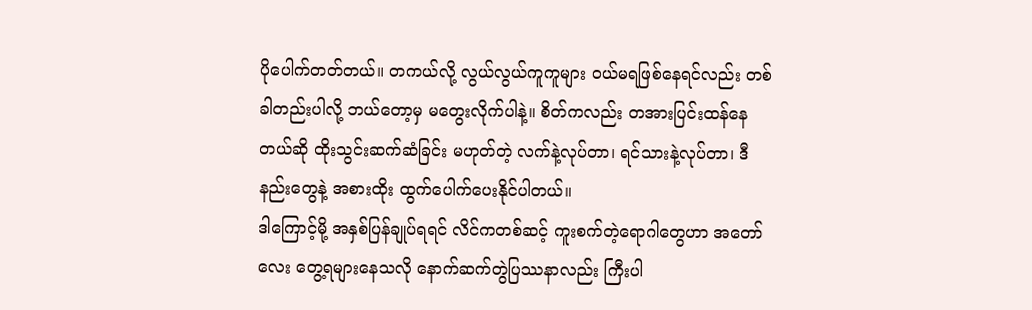ပိုပေါက်တတ်တယ်။ တကယ်လို့ လွယ်လွယ်ကူကူများ ဝယ်မရဖြစ်နေရင်လည်း တစ်ခါတည်းပါလို့ ဘယ်တော့မှ မတွေးလိုက်ပါနဲ့။ စိတ်ကလည်း တအားပြင်းထန်နေတယ်ဆို ထိုးသွင်းဆက်ဆံခြင်း မဟုတ်တဲ့ လက်နဲ့လုပ်တာ၊ ရင်သားနဲ့လုပ်တာ၊ ဒီနည်းတွေနဲ့ အစားထိုး ထွက်ပေါက်ပေးနိုင်ပါတယ်။
ဒါကြောင့်မို့ အနှစ်ပြန်ချုပ်ရရင် လိင်ကတစ်ဆင့် ကူးစက်တဲ့ရောဂါတွေဟာ အတော်လေး တွေ့ရများနေသလို နောက်ဆက်တွဲပြဿနာလည်း ကြီးပါ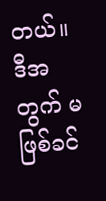တယ်။ ဒီအတွက် မဖြစ်ခင်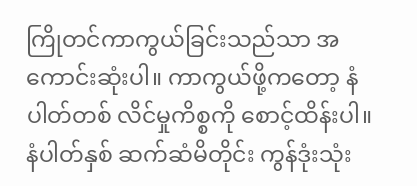ကြိုတင်ကာကွယ်ခြင်းသည်သာ အကောင်းဆုံးပါ။ ကာကွယ်ဖို့ကတော့ နံပါတ်တစ် လိင်မှုကိစ္စကို စောင့်ထိန်းပါ။ နံပါတ်နှစ် ဆက်ဆံမိတိုင်း ကွန်ဒုံးသုံး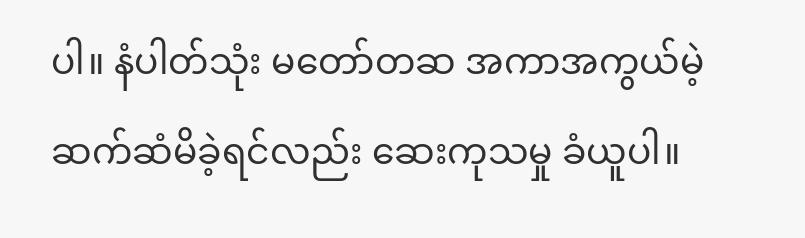ပါ။ နံပါတ်သုံး မတော်တဆ အကာအကွယ်မဲ့ ဆက်ဆံမိခဲ့ရင်လည်း ဆေးကုသမှု ခံယူပါ။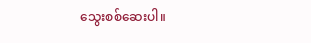သွေးစစ်ဆေးပါ။